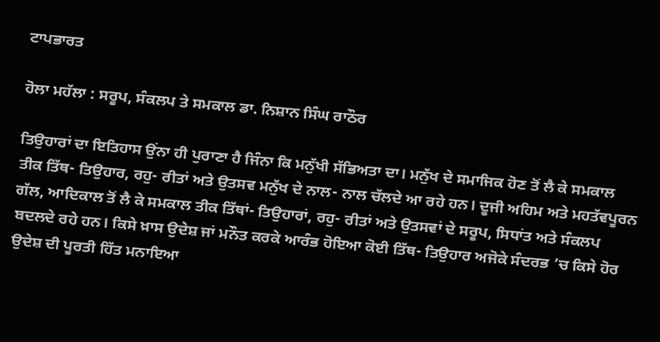ਟਾਪਭਾਰਤ

ਹੋਲਾ ਮਹੱਲਾ : ਸਰੂਪ, ਸੰਕਲਪ ਤੇ ਸਮਕਾਲ ਡਾ. ਨਿਸ਼ਾਨ ਸਿੰਘ ਰਾਠੌਰ

ਤਿਉਹਾਰਾਂ ਦਾ ਇਤਿਹਾਸ ਉਂਨਾ ਹੀ ਪੁਰਾਣਾ ਹੈ ਜਿੰਨਾ ਕਿ ਮਨੁੱਖੀ ਸੱਭਿਅਤਾ ਦਾ। ਮਨੁੱਖ ਦੇ ਸਮਾਜਿਕ ਹੋਣ ਤੋਂ ਲੈ ਕੇ ਸਮਕਾਲ ਤੀਕ ਤਿੱਥ- ਤਿਉਹਾਰ, ਰਹੁ- ਰੀਤਾਂ ਅਤੇ ਉਤਸਵ ਮਨੁੱਖ ਦੇ ਨਾਲ- ਨਾਲ ਚੱਲਦੇ ਆ ਰਹੇ ਹਨ। ਦੂਜੀ ਅਹਿਮ ਅਤੇ ਮਹਤੱਵਪੂਰਨ ਗੱਲ, ਆਦਿਕਾਲ ਤੋਂ ਲੈ ਕੇ ਸਮਕਾਲ ਤੀਕ ਤਿੱਥਾਂ- ਤਿਉਹਾਰਾਂ, ਰਹੁ- ਰੀਤਾਂ ਅਤੇ ਉਤਸਵਾਂ ਦੇ ਸਰੂਪ, ਸਿਧਾਂਤ ਅਤੇ ਸੰਕਲਪ ਬਦਲਦੇ ਰਹੇ ਹਨ। ਕਿਸੇ ਖ਼ਾਸ ਉਦੇਸ਼ ਜਾਂ ਮਨੌਤ ਕਰਕੇ ਆਰੰਭ ਹੋਇਆ ਕੋਈ ਤਿੱਥ- ਤਿਉਹਾਰ ਅਜੋਕੇ ਸੰਦਰਭ ’ਚ ਕਿਸੇ ਹੋਰ ਉਦੇਸ਼ ਦੀ ਪੂਰਤੀ ਹਿੱਤ ਮਨਾਇਆ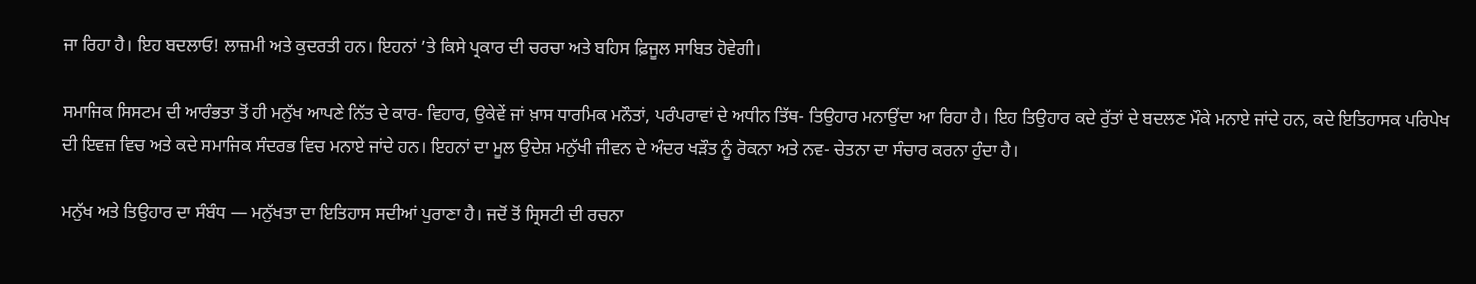ਜਾ ਰਿਹਾ ਹੈ। ਇਹ ਬਦਲਾਓ! ਲਾਜ਼ਮੀ ਅਤੇ ਕੁਦਰਤੀ ਹਨ। ਇਹਨਾਂ ’ਤੇ ਕਿਸੇ ਪ੍ਰਕਾਰ ਦੀ ਚਰਚਾ ਅਤੇ ਬਹਿਸ ਫ਼ਿਜੂਲ ਸਾਬਿਤ ਹੋਵੇਗੀ।

ਸਮਾਜਿਕ ਸਿਸਟਮ ਦੀ ਆਰੰਭਤਾ ਤੋਂ ਹੀ ਮਨੁੱਖ ਆਪਣੇ ਨਿੱਤ ਦੇ ਕਾਰ- ਵਿਹਾਰ, ਉਕੇਵੇਂ ਜਾਂ ਖ਼ਾਸ ਧਾਰਮਿਕ ਮਨੌਤਾਂ, ਪਰੰਪਰਾਵਾਂ ਦੇ ਅਧੀਨ ਤਿੱਥ- ਤਿਉਹਾਰ ਮਨਾਉਂਦਾ ਆ ਰਿਹਾ ਹੈ। ਇਹ ਤਿਉਹਾਰ ਕਦੇ ਰੁੱਤਾਂ ਦੇ ਬਦਲਣ ਮੌਕੇ ਮਨਾਏ ਜਾਂਦੇ ਹਨ, ਕਦੇ ਇਤਿਹਾਸਕ ਪਰਿਪੇਖ ਦੀ ਇਵਜ਼ ਵਿਚ ਅਤੇ ਕਦੇ ਸਮਾਜਿਕ ਸੰਦਰਭ ਵਿਚ ਮਨਾਏ ਜਾਂਦੇ ਹਨ। ਇਹਨਾਂ ਦਾ ਮੂਲ ਉਦੇਸ਼ ਮਨੁੱਖੀ ਜੀਵਨ ਦੇ ਅੰਦਰ ਖੜੌਤ ਨੂੰ ਰੋਕਨਾ ਅਤੇ ਨਵ- ਚੇਤਨਾ ਦਾ ਸੰਚਾਰ ਕਰਨਾ ਹੁੰਦਾ ਹੈ।

ਮਨੁੱਖ ਅਤੇ ਤਿਉਹਾਰ ਦਾ ਸੰਬੰਧ — ਮਨੁੱਖਤਾ ਦਾ ਇਤਿਹਾਸ ਸਦੀਆਂ ਪੁਰਾਣਾ ਹੈ। ਜਦੋਂ ਤੋਂ ਸ੍ਰਿਸਟੀ ਦੀ ਰਚਨਾ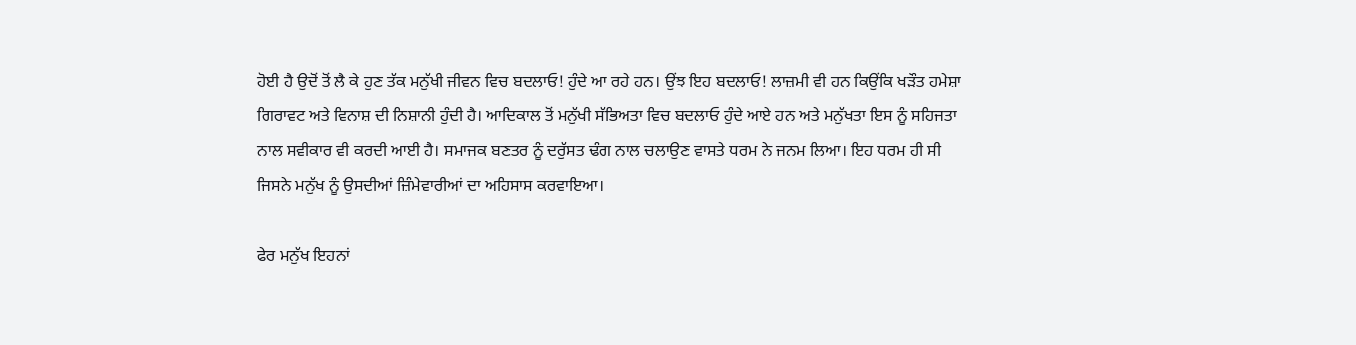ਹੋਈ ਹੈ ਉਦੋਂ ਤੋਂ ਲੈ ਕੇ ਹੁਣ ਤੱਕ ਮਨੁੱਖੀ ਜੀਵਨ ਵਿਚ ਬਦਲਾਓ! ਹੁੰਦੇ ਆ ਰਹੇ ਹਨ। ਉਂਝ ਇਹ ਬਦਲਾਓ! ਲਾਜ਼ਮੀ ਵੀ ਹਨ ਕਿਉਂਕਿ ਖੜੌਤ ਹਮੇਸ਼ਾ ਗਿਰਾਵਟ ਅਤੇ ਵਿਨਾਸ਼ ਦੀ ਨਿਸ਼ਾਨੀ ਹੁੰਦੀ ਹੈ। ਆਦਿਕਾਲ ਤੋਂ ਮਨੁੱਖੀ ਸੱਭਿਅਤਾ ਵਿਚ ਬਦਲਾਓ ਹੁੰਦੇ ਆਏ ਹਨ ਅਤੇ ਮਨੁੱਖਤਾ ਇਸ ਨੂੰ ਸਹਿਜਤਾ ਨਾਲ ਸਵੀਕਾਰ ਵੀ ਕਰਦੀ ਆਈ ਹੈ। ਸਮਾਜਕ ਬਣਤਰ ਨੂੰ ਦਰੁੱਸਤ ਢੰਗ ਨਾਲ ਚਲਾਉਣ ਵਾਸਤੇ ਧਰਮ ਨੇ ਜਨਮ ਲਿਆ। ਇਹ ਧਰਮ ਹੀ ਸੀ ਜਿਸਨੇ ਮਨੁੱਖ ਨੂੰ ਉਸਦੀਆਂ ਜ਼ਿੰਮੇਵਾਰੀਆਂ ਦਾ ਅਹਿਸਾਸ ਕਰਵਾਇਆ।

ਫੇਰ ਮਨੁੱਖ ਇਹਨਾਂ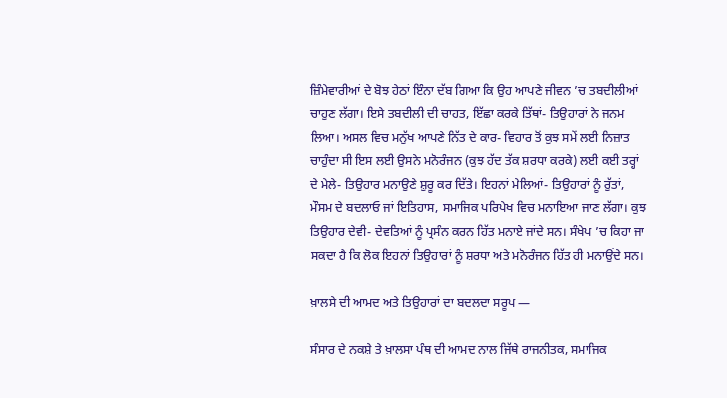ਜ਼ਿੰਮੇਵਾਰੀਆਂ ਦੇ ਬੋਝ ਹੇਠਾਂ ਇੰਨਾ ਦੱਬ ਗਿਆ ਕਿ ਉਹ ਆਪਣੇ ਜੀਵਨ ’ਚ ਤਬਦੀਲੀਆਂ ਚਾਹੁਣ ਲੱਗਾ। ਇਸੇ ਤਬਦੀਲੀ ਦੀ ਚਾਹਤ, ਇੱਛਾ ਕਰਕੇ ਤਿੱਥਾਂ- ਤਿਉਹਾਰਾਂ ਨੇ ਜਨਮ ਲਿਆ। ਅਸਲ ਵਿਚ ਮਨੁੱਖ ਆਪਣੇ ਨਿੱਤ ਦੇ ਕਾਰ- ਵਿਹਾਰ ਤੋਂ ਕੁਝ ਸਮੇਂ ਲਈ ਨਿਜ਼ਾਤ ਚਾਹੁੰਦਾ ਸੀ ਇਸ ਲਈ ਉਸਨੇ ਮਨੋਰੰਜਨ (ਕੁਝ ਹੱਦ ਤੱਕ ਸ਼ਰਧਾ ਕਰਕੇ) ਲਈ ਕਈ ਤਰ੍ਹਾਂ ਦੇ ਮੇਲੇ- ਤਿਉਹਾਰ ਮਨਾਉਣੇ ਸ਼ੁਰੂ ਕਰ ਦਿੱਤੇ। ਇਹਨਾਂ ਮੇਲਿਆਂ- ਤਿਉਹਾਰਾਂ ਨੂੰ ਰੁੱਤਾਂ, ਮੌਸਮ ਦੇ ਬਦਲਾਓ ਜਾਂ ਇਤਿਹਾਸ, ਸਮਾਜਿਕ ਪਰਿਪੇਖ ਵਿਚ ਮਨਾਇਆ ਜਾਣ ਲੱਗਾ। ਕੁਝ ਤਿਉਹਾਰ ਦੇਵੀ- ਦੇਵਤਿਆਂ ਨੂੰ ਪ੍ਰਸੰਨ ਕਰਨ ਹਿੱਤ ਮਨਾਏ ਜਾਂਦੇ ਸਨ। ਸੰਖੇਪ ’ਚ ਕਿਹਾ ਜਾ ਸਕਦਾ ਹੈ ਕਿ ਲੋਕ ਇਹਨਾਂ ਤਿਉਹਾਰਾਂ ਨੂੰ ਸ਼ਰਧਾ ਅਤੇ ਮਨੋਰੰਜਨ ਹਿੱਤ ਹੀ ਮਨਾਉਂਦੇ ਸਨ।

ਖ਼ਾਲਸੇ ਦੀ ਆਮਦ ਅਤੇ ਤਿਉਹਾਰਾਂ ਦਾ ਬਦਲਦਾ ਸਰੂਪ —

ਸੰਸਾਰ ਦੇ ਨਕਸ਼ੇ ਤੇ ਖ਼ਾਲਸਾ ਪੰਥ ਦੀ ਆਮਦ ਨਾਲ ਜਿੱਥੇ ਰਾਜਨੀਤਕ, ਸਮਾਜਿਕ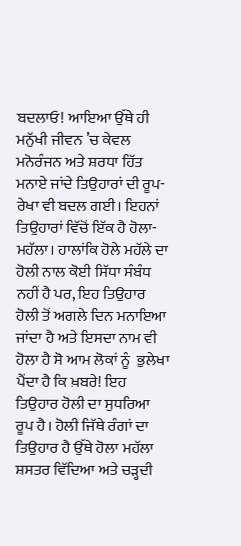ਬਦਲਾਓ! ਆਇਆ ਉੱਥੇ ਹੀ ਮਨੁੱਖੀ ਜੀਵਨ ’ਚ ਕੇਵਲ ਮਨੋਰੰਜਨ ਅਤੇ ਸ਼ਰਧਾ ਹਿੱਤ ਮਨਾਏ ਜਾਂਦੇ ਤਿਉਹਾਰਾਂ ਦੀ ਰੂਪ- ਰੇਖਾ ਵੀ ਬਦਲ ਗਈ। ਇਹਨਾਂ ਤਿਉਹਾਰਾਂ ਵਿੱਚੋਂ ਇੱਕ ਹੈ ਹੋਲਾ- ਮਹੱਲਾ। ਹਾਲਾਂਕਿ ਹੋਲੇ ਮਹੱਲੇ ਦਾ ਹੋਲੀ ਨਾਲ ਕੋਈ ਸਿੱਧਾ ਸੰਬੰਧ ਨਹੀਂ ਹੈ ਪਰ, ਇਹ ਤਿਉਹਾਰ ਹੋਲੀ ਤੋਂ ਅਗਲੇ ਦਿਨ ਮਨਾਇਆ ਜਾਂਦਾ ਹੈ ਅਤੇ ਇਸਦਾ ਨਾਮ ਵੀ ਹੋਲਾ ਹੈ ਸੋ ਆਮ ਲੋਕਾਂ ਨੂੰ  ਭੁਲੇਖਾ ਪੈਂਦਾ ਹੈ ਕਿ ਖ਼ਬਰੇ! ਇਹ ਤਿਉਹਾਰ ਹੋਲੀ ਦਾ ਸੁਧਰਿਆ ਰੂਪ ਹੈ। ਹੋਲੀ ਜਿੱਥੇ ਰੰਗਾਂ ਦਾ ਤਿਉਹਾਰ ਹੈ ਉੱਥੇ ਹੋਲਾ ਮਹੱਲਾ ਸ਼ਸਤਰ ਵਿੱਦਿਆ ਅਤੇ ਚੜ੍ਹਦੀ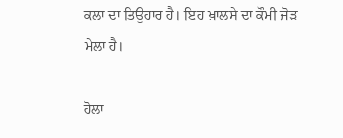ਕਲਾ ਦਾ ਤਿਉਹਾਰ ਹੈ। ਇਹ ਖ਼ਾਲਸੇ ਦਾ ਕੌਮੀ ਜੋੜ ਮੇਲਾ ਹੈ।

ਹੋਲਾ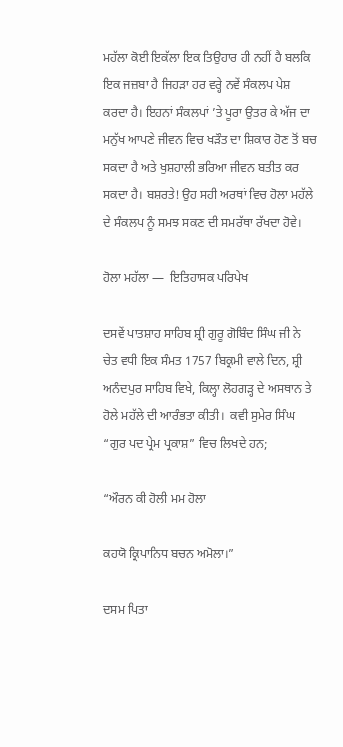ਮਹੱਲਾ ਕੋਈ ਇਕੱਲਾ ਇਕ ਤਿਉਹਾਰ ਹੀ ਨਹੀਂ ਹੈ ਬਲਕਿ ਇਕ ਜਜ਼ਬਾ ਹੈ ਜਿਹੜਾ ਹਰ ਵਰ੍ਹੇ ਨਵੇਂ ਸੰਕਲਪ ਪੇਸ਼ ਕਰਦਾ ਹੈ। ਇਹਨਾਂ ਸੰਕਲਪਾਂ ’ਤੇ ਪੂਰਾ ਉਤਰ ਕੇ ਅੱਜ ਦਾ ਮਨੁੱਖ ਆਪਣੇ ਜੀਵਨ ਵਿਚ ਖੜੌਤ ਦਾ ਸ਼ਿਕਾਰ ਹੋਣ ਤੋਂ ਬਚ ਸਕਦਾ ਹੈ ਅਤੇ ਖੁਸ਼ਹਾਲੀ ਭਰਿਆ ਜੀਵਨ ਬਤੀਤ ਕਰ ਸਕਦਾ ਹੈ। ਬਸ਼ਰਤੇ! ਉਹ ਸਹੀ ਅਰਥਾਂ ਵਿਚ ਹੋਲਾ ਮਹੱਲੇ ਦੇ ਸੰਕਲਪ ਨੂੰ ਸਮਝ ਸਕਣ ਦੀ ਸਮਰੱਥਾ ਰੱਖਦਾ ਹੋਵੇ।

ਹੋਲਾ ਮਹੱਲਾ —  ਇਤਿਹਾਸਕ ਪਰਿਪੇਖ

ਦਸਵੇਂ ਪਾਤਸ਼ਾਹ ਸਾਹਿਬ ਸ਼੍ਰੀ ਗੁਰੂ ਗੋਬਿੰਦ ਸਿੰਘ ਜੀ ਨੇ ਚੇਤ ਵਧੀ ਇਕ ਸੰਮਤ 1757 ਬਿਕ੍ਰਮੀ ਵਾਲੇ ਦਿਨ, ਸ਼੍ਰੀ ਅਨੰਦਪੁਰ ਸਾਹਿਬ ਵਿਖੇ, ਕਿਲ੍ਹਾ ਲੋਹਗੜ੍ਹ ਦੇ ਅਸਥਾਨ ਤੇ ਹੋਲੇ ਮਹੱਲੇ ਦੀ ਆਰੰਭਤਾ ਕੀਤੀ।  ਕਵੀ ਸੁਮੇਰ ਸਿੰਘ “ਗੁਰ ਪਦ ਪ੍ਰੇਮ ਪ੍ਰਕਾਸ਼” ਵਿਚ ਲਿਖਦੇ ਹਨ;

“ਔਰਨ ਕੀ ਹੋਲੀ ਮਮ ਹੋਲਾ

ਕਹਯੋ ਕ੍ਰਿਪਾਨਿਧ ਬਚਨ ਅਮੋਲਾ।”

ਦਸਮ ਪਿਤਾ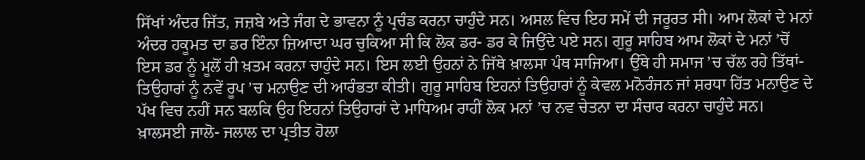ਸਿੱਖਾਂ ਅੰਦਰ ਜਿੱਤ, ਜਜ਼ਬੇ ਅਤੇ ਜੰਗ ਦੇ ਭਾਵਨਾ ਨੂੰ ਪ੍ਰਚੰਡ ਕਰਨਾ ਚਾਹੁੰਦੇ ਸਨ। ਅਸਲ ਵਿਚ ਇਹ ਸਮੇਂ ਦੀ ਜਰੂਰਤ ਸੀ। ਆਮ ਲੋਕਾਂ ਦੇ ਮਨਾਂ ਅੰਦਰ ਹਕੂਮਤ ਦਾ ਡਰ ਇੰਨਾ ਜ਼ਿਆਦਾ ਘਰ ਚੁਕਿਆ ਸੀ ਕਿ ਲੋਕ ਡਰ- ਡਰ ਕੇ ਜਿਉਂਦੇ ਪਏ ਸਨ। ਗੁਰੂ ਸਾਹਿਬ ਆਮ ਲੋਕਾਂ ਦੇ ਮਨਾਂ ’ਚੋਂ ਇਸ ਡਰ ਨੂੰ ਮੂਲੋਂ ਹੀ ਖ਼ਤਮ ਕਰਨਾ ਚਾਹੁੰਦੇ ਸਨ। ਇਸ ਲਈ ਉਹਨਾਂ ਨੇ ਜਿੱਥੇ ਖ਼ਾਲਸਾ ਪੰਥ ਸਾਜਿਆ। ਉੱਥੇ ਹੀ ਸਮਾਜ ’ਚ ਚੱਲ ਰਹੇ ਤਿੱਥਾਂ- ਤਿਉਹਾਰਾਂ ਨੂੰ ਨਵੇਂ ਰੂਪ ’ਚ ਮਨਾਉਣ ਦੀ ਆਰੰਭਤਾ ਕੀਤੀ। ਗੁਰੂ ਸਾਹਿਬ ਇਹਨਾਂ ਤਿਉਹਾਰਾਂ ਨੂੰ ਕੇਵਲ ਮਨੋਰੰਜਨ ਜਾਂ ਸ਼ਰਧਾ ਹਿੱਤ ਮਨਾਉਣ ਦੇ ਪੱਖ ਵਿਚ ਨਹੀਂ ਸਨ ਬਲਕਿ ਉਹ ਇਹਨਾਂ ਤਿਉਹਾਰਾਂ ਦੇ ਮਾਧਿਅਮ ਰਾਹੀਂ ਲੋਕ ਮਨਾਂ ’ਚ ਨਵ ਚੇਤਨਾ ਦਾ ਸੰਚਾਰ ਕਰਨਾ ਚਾਹੁੰਦੇ ਸਨ। ਖ਼ਾਲਸਈ ਜਾਲੋ- ਜਲਾਲ ਦਾ ਪ੍ਰਤੀਤ ਹੋਲਾ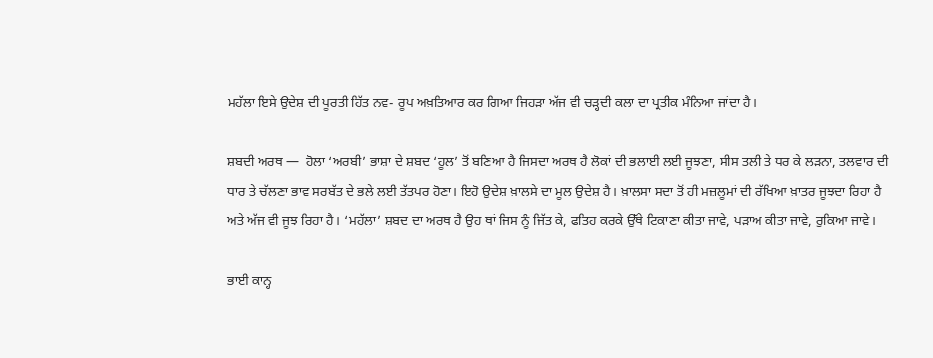ਮਹੱਲਾ ਇਸੇ ਉਦੇਸ਼ ਦੀ ਪੂਰਤੀ ਹਿੱਤ ਨਵ- ਰੂਪ ਅਖ਼ਤਿਆਰ ਕਰ ਗਿਆ ਜਿਹੜਾ ਅੱਜ ਵੀ ਚੜ੍ਹਦੀ ਕਲਾ ਦਾ ਪ੍ਰਤੀਕ ਮੰਨਿਆ ਜਾਂਦਾ ਹੈ।

ਸ਼ਬਦੀ ਅਰਥ —  ਹੋਲਾ ‘ਅਰਬੀ’ ਭਾਸ਼ਾ ਦੇ ਸ਼ਬਦ ‘ਹੂਲ’ ਤੋਂ ਬਣਿਆ ਹੈ ਜਿਸਦਾ ਅਰਥ ਹੈ ਲੋਕਾਂ ਦੀ ਭਲਾਈ ਲਈ ਜੂਝਣਾ, ਸੀਸ ਤਲੀ ਤੇ ਧਰ ਕੇ ਲੜਨਾ, ਤਲਵਾਰ ਦੀ ਧਾਰ ਤੇ ਚੱਲਣਾ ਭਾਵ ਸਰਬੱਤ ਦੇ ਭਲੇ ਲਈ ਤੱਤਪਰ ਹੋਣਾ। ਇਹੋ ਉਦੇਸ਼ ਖ਼ਾਲਸੇ ਦਾ ਮੂਲ ਉਦੇਸ਼ ਹੈ। ਖ਼ਾਲਸਾ ਸਦਾ ਤੋਂ ਹੀ ਮਜ਼ਲੂਮਾਂ ਦੀ ਰੱਖਿਆ ਖ਼ਾਤਰ ਜੂਝਦਾ ਰਿਹਾ ਹੈ ਅਤੇ ਅੱਜ ਵੀ ਜੂਝ ਰਿਹਾ ਹੈ। ‘ਮਹੱਲਾ’ ਸ਼ਬਦ ਦਾ ਅਰਥ ਹੈ ਉਹ ਥਾਂ ਜਿਸ ਨੂੰ ਜਿੱਤ ਕੇ, ਫਤਿਹ ਕਰਕੇ ਉੱਥੇ ਟਿਕਾਣਾ ਕੀਤਾ ਜਾਵੇ, ਪੜਾਅ ਕੀਤਾ ਜਾਵੇ, ਰੁਕਿਆ ਜਾਵੇ।

ਭਾਈ ਕਾਨ੍ਹ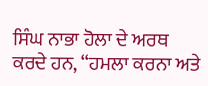ਸਿੰਘ ਨਾਭਾ ਹੋਲਾ ਦੇ ਅਰਥ ਕਰਦੇ ਹਨ, “ਹਮਲਾ ਕਰਨਾ ਅਤੇ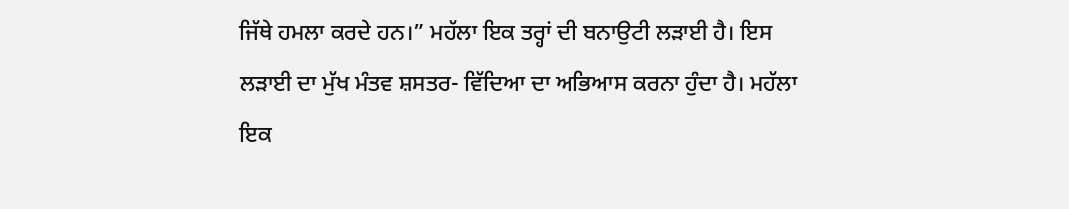ਜਿੱਥੇ ਹਮਲਾ ਕਰਦੇ ਹਨ।” ਮਹੱਲਾ ਇਕ ਤਰ੍ਹਾਂ ਦੀ ਬਨਾਉਟੀ ਲੜਾਈ ਹੈ। ਇਸ ਲੜਾਈ ਦਾ ਮੁੱਖ ਮੰਤਵ ਸ਼ਸਤਰ- ਵਿੱਦਿਆ ਦਾ ਅਭਿਆਸ ਕਰਨਾ ਹੁੰਦਾ ਹੈ। ਮਹੱਲਾ ਇਕ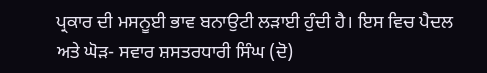ਪ੍ਰਕਾਰ ਦੀ ਮਸਨੂਈ ਭਾਵ ਬਨਾਉਟੀ ਲੜਾਈ ਹੁੰਦੀ ਹੈ। ਇਸ ਵਿਚ ਪੈਦਲ ਅਤੇ ਘੋੜ- ਸਵਾਰ ਸ਼ਸਤਰਧਾਰੀ ਸਿੰਘ (ਦੋ)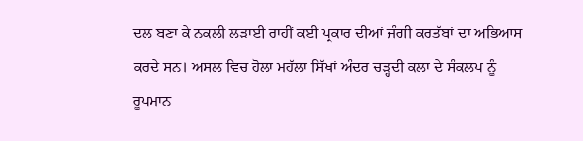ਦਲ ਬਣਾ ਕੇ ਨਕਲੀ ਲੜਾਈ ਰਾਹੀਂ ਕਈ ਪ੍ਰਕਾਰ ਦੀਆਂ ਜੰਗੀ ਕਰਤੱਬਾਂ ਦਾ ਅਭਿਆਸ ਕਰਦੇ ਸਨ। ਅਸਲ ਵਿਚ ਹੋਲਾ ਮਹੱਲਾ ਸਿੱਖਾਂ ਅੰਦਰ ਚੜ੍ਹਦੀ ਕਲਾ ਦੇ ਸੰਕਲਪ ਨੂੰ ਰੂਪਮਾਨ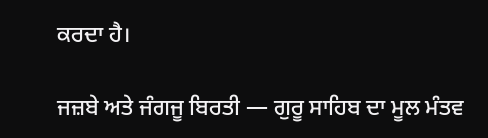ਕਰਦਾ ਹੈ।

ਜਜ਼ਬੇ ਅਤੇ ਜੰਗਜੂ ਬਿਰਤੀ — ਗੁਰੂ ਸਾਹਿਬ ਦਾ ਮੂਲ ਮੰਤਵ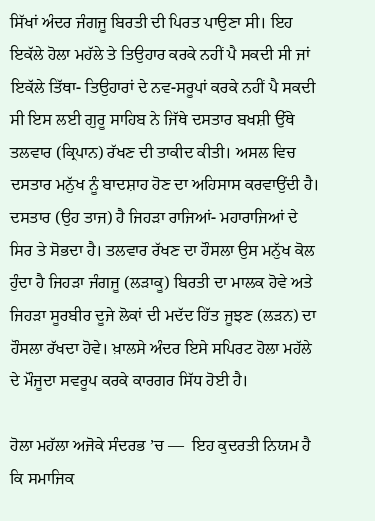ਸਿੱਖਾਂ ਅੰਦਰ ਜੰਗਜੂ ਬਿਰਤੀ ਦੀ ਪਿਰਤ ਪਾਉਣਾ ਸੀ। ਇਹ ਇਕੱਲੇ ਹੋਲਾ ਮਹੱਲੇ ਤੇ ਤਿਉਹਾਰ ਕਰਕੇ ਨਹੀਂ ਪੈ ਸਕਦੀ ਸੀ ਜਾਂ ਇਕੱਲੇ ਤਿੱਥਾ- ਤਿਉਹਾਰਾਂ ਦੇ ਨਵ-ਸਰੂਪਾਂ ਕਰਕੇ ਨਹੀਂ ਪੈ ਸਕਦੀ ਸੀ ਇਸ ਲਈ ਗੁਰੂ ਸਾਹਿਬ ਨੇ ਜਿੱਥੇ ਦਸਤਾਰ ਬਖਸ਼ੀ ਉੱਥੇ ਤਲਵਾਰ (ਕ੍ਰਿਪਾਨ) ਰੱਖਣ ਦੀ ਤਾਕੀਦ ਕੀਤੀ। ਅਸਲ ਵਿਚ ਦਸਤਾਰ ਮਨੁੱਖ ਨੂੰ ਬਾਦਸ਼ਾਹ ਹੋਣ ਦਾ ਅਹਿਸਾਸ ਕਰਵਾਉਂਦੀ ਹੈ। ਦਸਤਾਰ (ਉਹ ਤਾਜ) ਹੈ ਜਿਹੜਾ ਰਾਜਿਆਂ- ਮਹਾਰਾਜਿਆਂ ਦੇ ਸਿਰ ਤੇ ਸੋਭਦਾ ਹੈ। ਤਲਵਾਰ ਰੱਖਣ ਦਾ ਹੌਸਲਾ ਉਸ ਮਨੁੱਖ ਕੋਲ ਹੁੰਦਾ ਹੈ ਜਿਹੜਾ ਜੰਗਜੂ (ਲੜਾਕੂ) ਬਿਰਤੀ ਦਾ ਮਾਲਕ ਹੋਵੇ ਅਤੇ ਜਿਹੜਾ ਸੂਰਬੀਰ ਦੂਜੇ ਲੋਕਾਂ ਦੀ ਮਦੱਦ ਹਿੱਤ ਜੂਝਣ (ਲੜਨ) ਦਾ ਹੌਸਲਾ ਰੱਖਦਾ ਹੋਵੇ। ਖ਼ਾਲਸੇ ਅੰਦਰ ਇਸੇ ਸਪਿਰਟ ਹੋਲਾ ਮਹੱਲੇ ਦੇ ਮੌਜੂਦਾ ਸਵਰੂਪ ਕਰਕੇ ਕਾਰਗਰ ਸਿੱਧ ਹੋਈ ਹੈ।

ਹੋਲਾ ਮਹੱਲਾ ਅਜੋਕੇ ਸੰਦਰਭ ’ਚ —  ਇਹ ਕੁਦਰਤੀ ਨਿਯਮ ਹੈ ਕਿ ਸਮਾਜਿਕ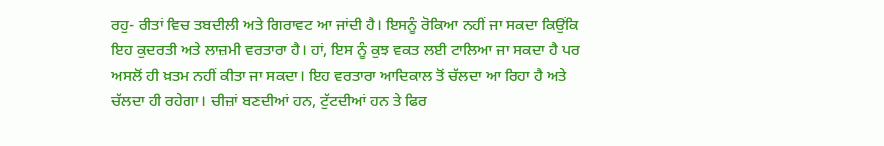ਰਹੁ- ਰੀਤਾਂ ਵਿਚ ਤਬਦੀਲੀ ਅਤੇ ਗਿਰਾਵਟ ਆ ਜਾਂਦੀ ਹੈ। ਇਸਨੂੰ ਰੋਕਿਆ ਨਹੀਂ ਜਾ ਸਕਦਾ ਕਿਉਂਕਿ ਇਹ ਕੁਦਰਤੀ ਅਤੇ ਲਾਜ਼ਮੀ ਵਰਤਾਰਾ ਹੈ। ਹਾਂ, ਇਸ ਨੂੰ ਕੁਝ ਵਕਤ ਲਈ ਟਾਲਿਆ ਜਾ ਸਕਦਾ ਹੈ ਪਰ ਅਸਲੋਂ ਹੀ ਖ਼ਤਮ ਨਹੀਂ ਕੀਤਾ ਜਾ ਸਕਦਾ। ਇਹ ਵਰਤਾਰਾ ਆਦਿਕਾਲ ਤੋਂ ਚੱਲਦਾ ਆ ਰਿਹਾ ਹੈ ਅਤੇ ਚੱਲਦਾ ਹੀ ਰਹੇਗਾ। ਚੀਜ਼ਾਂ ਬਣਦੀਆਂ ਹਨ, ਟੁੱਟਦੀਆਂ ਹਨ ਤੇ ਫਿਰ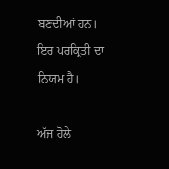ਬਣਦੀਆਂ ਹਨ। ਇਰ ਪਰਕ੍ਰਿਤੀ ਦਾ ਨਿਯਮ ਹੈ।

ਅੱਜ ਹੋਲੇ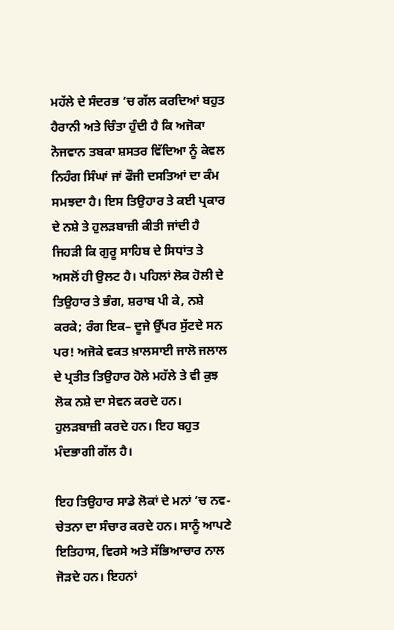ਮਹੱਲੇ ਦੇ ਸੰਦਰਭ ’ਚ ਗੱਲ ਕਰਦਿਆਂ ਬਹੁਤ ਹੈਰਾਨੀ ਅਤੇ ਚਿੰਤਾ ਹੁੰਦੀ ਹੈ ਕਿ ਅਜੋਕਾ ਨੋਜਵਾਨ ਤਬਕਾ ਸ਼ਸਤਰ ਵਿੱਦਿਆ ਨੂੰ ਕੇਵਲ ਨਿਹੰਗ ਸਿੰਘਾਂ ਜਾਂ ਫੌਜੀ ਦਸਤਿਆਂ ਦਾ ਕੰਮ ਸਮਝਦਾ ਹੈ। ਇਸ ਤਿਉਹਾਰ ਤੇ ਕਈ ਪ੍ਰਕਾਰ ਦੇ ਨਸ਼ੇ ਤੇ ਹੁਲੜਬਾਜ਼ੀ ਕੀਤੀ ਜਾਂਦੀ ਹੈ ਜਿਹੜੀ ਕਿ ਗੁਰੂ ਸਾਹਿਬ ਦੇ ਸਿਧਾਂਤ ਤੇ ਅਸਲੋਂ ਹੀ ਉਲਟ ਹੈ। ਪਹਿਲਾਂ ਲੋਕ ਹੋਲੀ ਦੇ ਤਿਉਹਾਰ ਤੇ ਭੰਗ, ਸ਼ਰਾਬ ਪੀ ਕੇ, ਨਸ਼ੇ ਕਰਕੇ; ਰੰਗ ਇਕ– ਦੂਜੇ ਉੱਪਰ ਸੁੱਟਦੇ ਸਨ ਪਰ! ਅਜੋਕੇ ਵਕਤ ਖ਼ਾਲਸਾਈ ਜਾਲੋ ਜਲਾਲ ਦੇ ਪ੍ਰਤੀਤ ਤਿਉਹਾਰ ਹੋਲੇ ਮਹੱਲੇ ਤੇ ਵੀ ਕੁਝ ਲੋਕ ਨਸ਼ੇ ਦਾ ਸੇਵਨ ਕਰਦੇ ਹਨ। ਹੁਲੜਬਾਜ਼ੀ ਕਰਦੇ ਹਨ। ਇਹ ਬਹੁਤ ਮੰਦਭਾਗੀ ਗੱਲ ਹੈ।

ਇਹ ਤਿਉਹਾਰ ਸਾਡੇ ਲੋਕਾਂ ਦੇ ਮਨਾਂ ’ਚ ਨਵ- ਚੇਤਨਾ ਦਾ ਸੰਚਾਰ ਕਰਦੇ ਹਨ। ਸਾਨੂੰ ਆਪਣੇ ਇਤਿਹਾਸ, ਵਿਰਸੇ ਅਤੇ ਸੱਭਿਆਚਾਰ ਨਾਲ ਜੋੜਦੇ ਹਨ। ਇਹਨਾਂ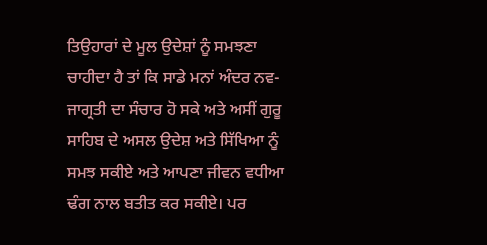ਤਿਉਹਾਰਾਂ ਦੇ ਮੂਲ ਉਦੇਸ਼ਾਂ ਨੂੰ ਸਮਝਣਾ ਚਾਹੀਦਾ ਹੈ ਤਾਂ ਕਿ ਸਾਡੇ ਮਨਾਂ ਅੰਦਰ ਨਵ- ਜਾਗ੍ਰਤੀ ਦਾ ਸੰਚਾਰ ਹੋ ਸਕੇ ਅਤੇ ਅਸੀਂ ਗੁਰੂ ਸਾਹਿਬ ਦੇ ਅਸਲ ਉਦੇਸ਼ ਅਤੇ ਸਿੱਖਿਆ ਨੂੰ ਸਮਝ ਸਕੀਏ ਅਤੇ ਆਪਣਾ ਜੀਵਨ ਵਧੀਆ ਢੰਗ ਨਾਲ ਬਤੀਤ ਕਰ ਸਕੀਏ। ਪਰ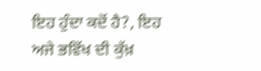ਇਹ ਹੁੰਦਾ ਕਦੋਂ ਹੈ?, ਇਹ ਅਜੇ ਭਵਿੱਖ ਦੀ ਕੁੱਖ਼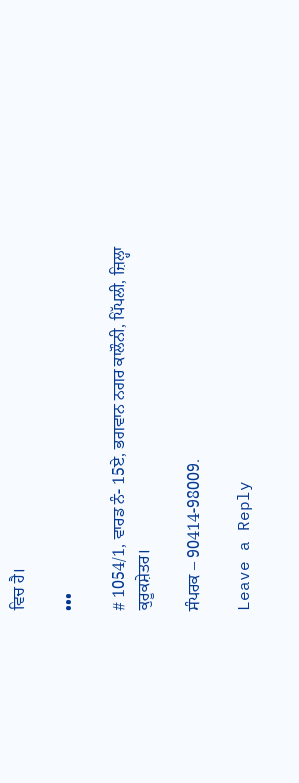ਵਿਚ ਹੈ।

•••

# 1054/1, ਵਾਰਡ ਨੰ- 15ਏ, ਭਗਵਾਨ ਨਗਰ ਕਾਲੌਨੀ, ਪਿੱਪਲੀ, ਜ਼ਿਲ੍ਹਾ ਕੁਰੂਕਸ਼ੇਤਰ।

ਸੰਪਰਕ – 90414-98009.

Leave a Reply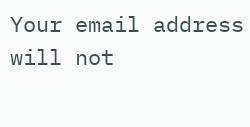Your email address will not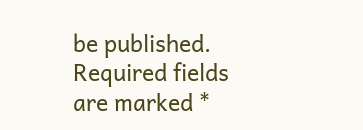be published. Required fields are marked *